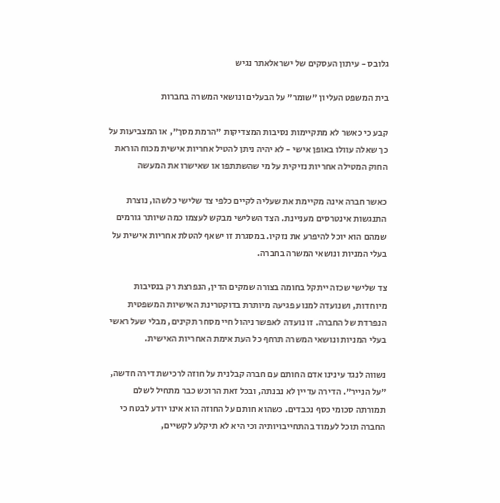גלובס - עיתון העסקים של ישראלאתר נגיש

בית המשפט העליון "שומר" על הבעלים ונושאי המשרה בחברות

קבע כי כאשר לא מתקיימות נסיבות המצדיקות "הרמת מסך", או המצביעות על כך שאלה עוולו באופן אישי - לא יהיה ניתן להטיל אחריות אישית מכוח הוראת החוק המטילה אחריות נזיקית על מי שהשתתפו או שאישרו את המעשה

כאשר חברה אינה מקיימת את שעליה לקיים כלפי צד שלישי כלשהו, נוצרת התנגשות אינטרסים מעניינת. הצד השלישי מבקש לעצמו כמה שיותר גורמים שמהם הוא יוכל להיפרע את נזקיו. במסגרת זו ישאף להטלת אחריות אישית על בעלי המניות ונושאי המשרה בחברה.

צד שלישי שכזה ייתקל בחומה בצורה שמקים הדין, הנפרצת רק בנסיבות מיוחדות, ושנועדה למנוע פגיעה מיותרת בדוקטרינת האישיות המשפטית הנפרדת של החברה. זו נועדה לאפשר ניהול חיי מסחר תקינים, מבלי שעל ראשי בעלי המניות ונושאי המשרה תרחף כל העת אימת האחריות האישית.

נשווה לנגד עינינו אדם החותם עם חברה קבלנית על חוזה לרכישת דירה חדשה, "על הנייר". הדירה עדיין לא נבנתה, ובכל זאת הרוכש כבר מתחיל לשלם תמורתה סכומי כסף נכבדים. כשהוא חותם על החוזה הוא אינו יודע לבטח כי החברה תוכל לעמוד בהתחייבויותיה וכי היא לא תיקלע לקשיים,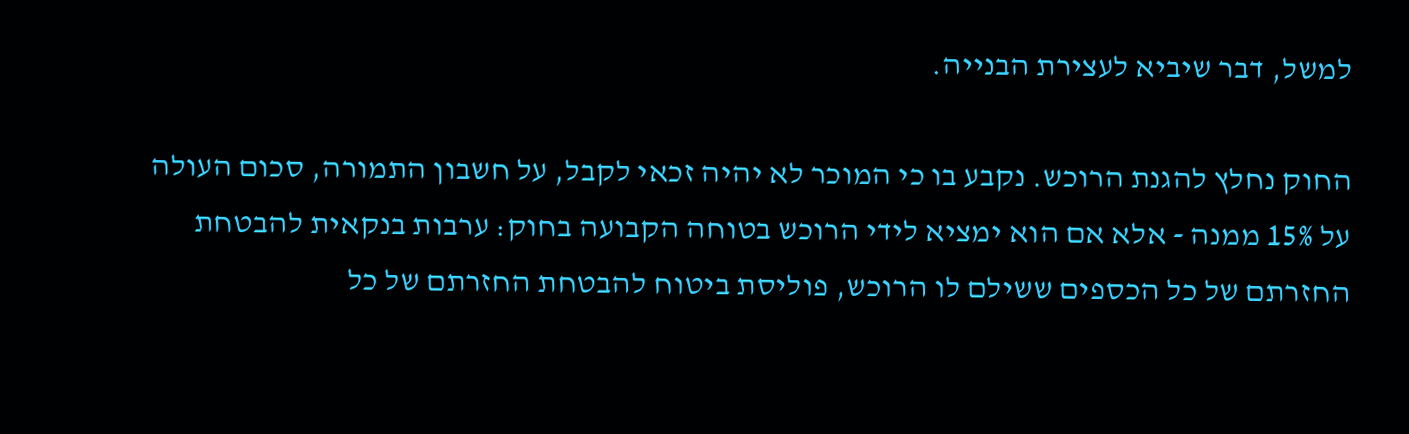למשל, דבר שיביא לעצירת הבנייה.

החוק נחלץ להגנת הרוכש. נקבע בו כי המוכר לא יהיה זכאי לקבל, על חשבון התמורה, סכום העולה על 15% ממנה - אלא אם הוא ימציא לידי הרוכש בטוחה הקבועה בחוק: ערבות בנקאית להבטחת החזרתם של כל הכספים ששילם לו הרוכש, פוליסת ביטוח להבטחת החזרתם של כל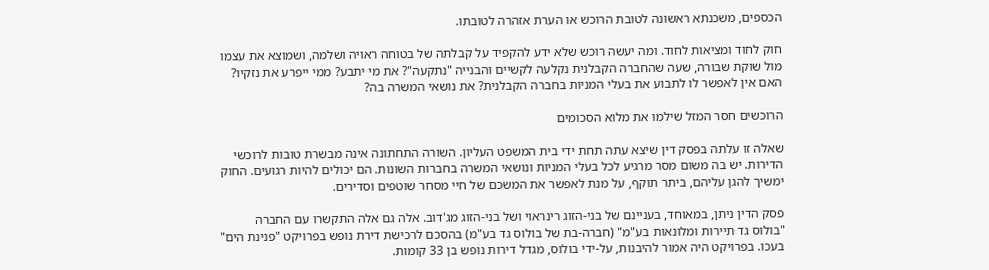הכספים, משכנתא ראשונה לטובת הרוכש או הערת אזהרה לטובתו.

חוק לחוד ומציאות לחוד. ומה יעשה רוכש שלא ידע להקפיד על קבלתה של בטוחה ראויה ושלמה, ושמוצא את עצמו מול שוקת שבורה, שעה שהחברה הקבלנית נקלעה לקשיים והבנייה "נתקעה"? את מי יתבע? ממי ייפרע את נזקיו? האם אין לאפשר לו לתבוע את בעלי המניות בחברה הקבלנית? את נושאי המשרה בה?

הרוכשים חסר המזל שילמו את מלוא הסכומים

שאלה זו עלתה בפסק דין שיצא עתה תחת ידי בית המשפט העליון. השורה התחתונה אינה מבשרת טובות לרוכשי הדירות. יש בה משום מסר מרגיע לכל בעלי המניות ונושאי המשרה בחברות השונות. הם יכולים להיות רגועים. החוק ימשיך להגן עליהם, ביתר תוקף, על מנת לאפשר את המשכם של חיי מסחר שוטפים וסדירים.

פסק הדין ניתן, במאוחד, בעניינם של בני-הזוג רינראוי ושל בני-הזוג מג'דוב. אלה גם אלה התקשרו עם החברה "בולוס גד תיירות ומלונאות בע"מ" (חברה-בת של בולוס גד בע"מ) בהסכם לרכישת דירת נופש בפרויקט "פנינת הים" בעכו. בפרויקט היה אמור להיבנות, על-ידי בולוס, מגדל דירות נופש בן 33 קומות.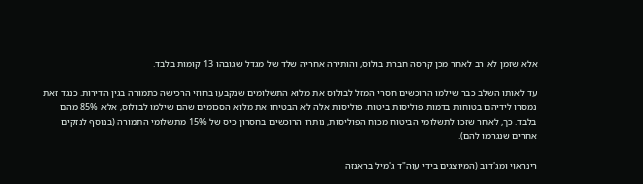אלא שזמן לא רב לאחר מכן קרסה חברת בולוס, והותירה אחריה שלד של מגדל שגובהו 13 קומות בלבד.

עד לאותו השלב כבר שילמו הרוכשים חסרי המזל לבולוס את מלוא התשלומים שנקבעו בחוזי הרכישה כתמורה בגין הדירות. כנגד זאת נמסרו לידיהם בטוחות בדמות פוליסות ביטוח. פוליסות אלה לא הבטיחו את מלוא הסכומים שהם שילמו לבולוס, אלא 85% מהם בלבד. כך, לאחר שזכו לתשלומי הביטוח מכוח הפוליסות, נותרו הרוכשים בחסרון כיס של 15% מתשלומי התמורה (בנוסף לנזקים אחרים שנגרמו להם).

רינראוי ומג'דוב (המיוצגים בידי עוה"ד ג'מיל בראנזה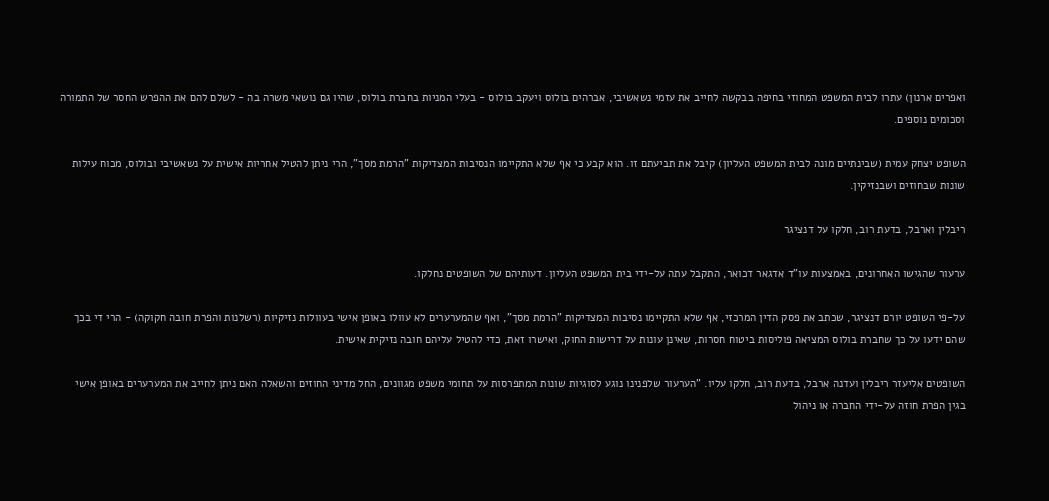ואפרים ארנון) עתרו לבית המשפט המחוזי בחיפה בבקשה לחייב את עזמי נשאשיבי, אברהים בולוס ויעקב בולוס - בעלי המניות בחברת בולוס, שהיו גם נושאי משרה בה - לשלם להם את ההפרש החסר של התמורה וסכומים נוספים.

השופט יצחק עמית (שבינתיים מונה לבית המשפט העליון) קיבל את תביעתם זו. הוא קבע כי אף שלא התקיימו הנסיבות המצדיקות "הרמת מסך", הרי ניתן להטיל אחריות אישית על נשאשיבי ובולוס, מכוח עילות שונות שבחוזים ושבנזיקין.

ריבלין וארבל, בדעת רוב, חלקו על דנציגר

ערעור שהגישו האחרונים, באמצעות עו"ד אדגאר דכואר, התקבל עתה על-ידי בית המשפט העליון. דעותיהם של השופטים נחלקו.

על-פי השופט יורם דנציגר, שכתב את פסק הדין המרכזי, אף שלא התקיימו נסיבות המצדיקות "הרמת מסך", ואף שהמערערים לא עוולו באופן אישי בעוולות נזיקיות (רשלנות והפרת חובה חקוקה) - הרי די בכך שהם ידעו על כך שחברת בולוס המציאה פוליסות ביטוח חסרות, שאינן עונות על דרישות החוק, ואישרו זאת, כדי להטיל עליהם חובה נזיקית אישית.

השופטים אליעזר ריבלין ועדנה ארבל, בדעת רוב, חלקו עליו. "הערעור שלפנינו נוגע לסוגיות שונות המתפרסות על תחומי משפט מגוונים, החל מדיני החוזים והשאלה האם ניתן לחייב את המערערים באופן אישי בגין הפרת חוזה על-ידי החברה או ניהול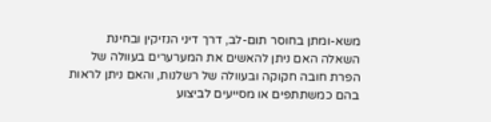משא-ומתן בחוסר תום-לב, דרך דיני הנזיקין ובחינת השאלה האם ניתן להאשים את המערערים בעוולה של הפרת חובה חקוקה ובעוולה של רשלנות, והאם ניתן לראות בהם כמשתתפים או מסייעים לביצוע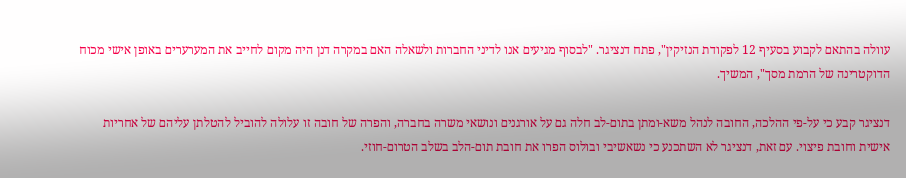עוולה בהתאם לקבוע בסעיף 12 לפקודת הנזיקין", פתח דנציגר. "לבסוף מגיעים אנו לדיני החברות ולשאלה האם במקרה דנן היה מקום לחייב את המערערים באופן אישי מכוח הדוקטרינה של הרמת מסך", המשיך.

דנציגר קבע כי על-פי ההלכה, החובה לנהל משא-ומתן בתום-לב חלה גם על אורגנים ונושאי משרה בחברה, והפרה של חובה זו עלולה להוביל להטלתן עליהם של אחריות אישית וחובת פיצוי. עם זאת, דנציגר לא השתכנע כי נשאשיבי ובולוס הפרו את חובת תום-הלב בשלב הטרום-חוזי.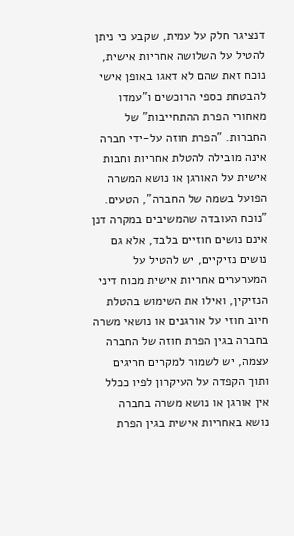דנציגר חלק על עמית, שקבע כי ניתן להטיל על השלושה אחריות אישית, נוכח זאת שהם לא דאגו באופן אישי להבטחת כספי הרוכשים ו"עמדו מאחורי הפרת ההתחייבות" של החברות. "הפרת חוזה על-ידי חברה אינה מובילה להטלת אחריות וחבות אישית על האורגן או נושא המשרה הפועל בשמה של החברה", הטעים. "נוכח העובדה שהמשיבים במקרה דנן אינם נושים חוזיים בלבד, אלא גם נושים נזיקיים, יש להטיל על המערערים אחריות אישית מכוח דיני הנזיקין, ואילו את השימוש בהטלת חיוב חוזי על אורגנים או נושאי משרה בחברה בגין הפרת חוזה של החברה עצמה, יש לשמור למקרים חריגים ותוך הקפדה על העיקרון לפיו ככלל אין אורגן או נושא משרה בחברה נושא באחריות אישית בגין הפרת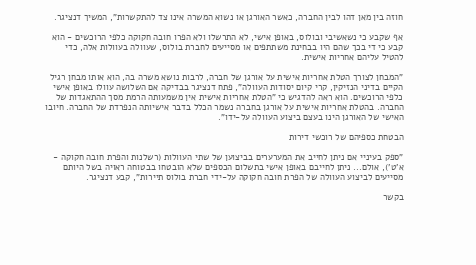חוזה בין מאן דהו לבין החברה, כאשר האורגן או נשוא המשרה אינו צד להתקשרות", המשיך דנציגר.

אף שקבע כי נשאשיבי ובולוס, באופן אישי, לא התרשלו ולא הפרו חובה חקוקה כלפי הרוכשים - הוא קבע כי די בכך שהם היו בבחינת משתתפים או מסייעים לחברת בולוס, שעוולה בעוולות אלה, כדי להטיל עליהם אחריות אישית.

"המבחן לצורך הטלת אחריות אישית על אורגן של חברה, לרבות נושא משרה בה, הוא אותו מבחן רגיל הקיים בדיני הנזיקין, קרי קיום יסודות העוולה", פתח דנציגר בבדיקה אם השלושה עוולו באופן אישי כלפי הרוכשים. הוא ראה להדגיש כי "הטלת אחריות אישית אין משמעותה הרמת מסך ההתאגדות של החברה. בהטלת אחריות אישית על אורגן בחברה נשמר הכלל בדבר אישיותה הנפרדת של החברה. חיובו האישי של האורגן הינו בעצם ביצוע העוולה על-ידו".

הבטחת כספיהם של רוכשי דירות

"ספק בעיניי אם ניתן לחייב את המערערים בביצוען של שתי העוולות (רשלנות והפרת חובה חקוקה - א'ט'), אולם... ניתן לחייבם באופן אישי בתשלום הכספים שלא הובטחו בבטוחה ראויה בשל היותם מסייעים לביצוע העוולה של הפרת חובה חקוקה על-ידי חברת בולוס תיירות", קבע דנציגר.

בקשר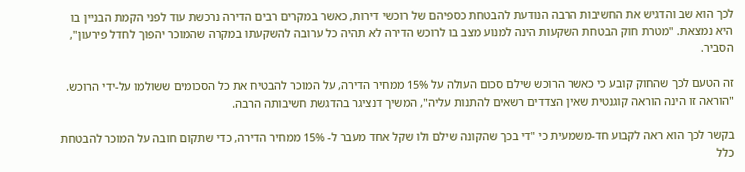לכך הוא שב והדגיש את החשיבות הרבה הנודעת להבטחת כספיהם של רוכשי דירות, כאשר במקרים רבים הדירה נרכשת עוד לפני הקמת הבניין בו היא נמצאת. "מטרת חוק הבטחת השקעות הינה למנוע מצב בו לרוכש הדירה לא תהיה כל ערובה להשקעתו במקרה שהמוכר יהפוך לחדל פירעון", הסביר.

זה הטעם לכך שהחוק קובע כי כאשר הרוכש שילם סכום העולה על 15% ממחיר הדירה, על המוכר להבטיח את כל הסכומים ששולמו על-ידי הרוכש. "הוראה זו הינה הוראה קוגנטית שאין הצדדים רשאים להתנות עליה", המשיך דנציגר בהדגשת חשיבותה הרבה.

בקשר לכך הוא ראה לקבוע חד-משמעית כי "די בכך שהקונה שילם ולו שקל אחד מעבר ל- 15% ממחיר הדירה, כדי שתקום חובה על המוכר להבטחת כלל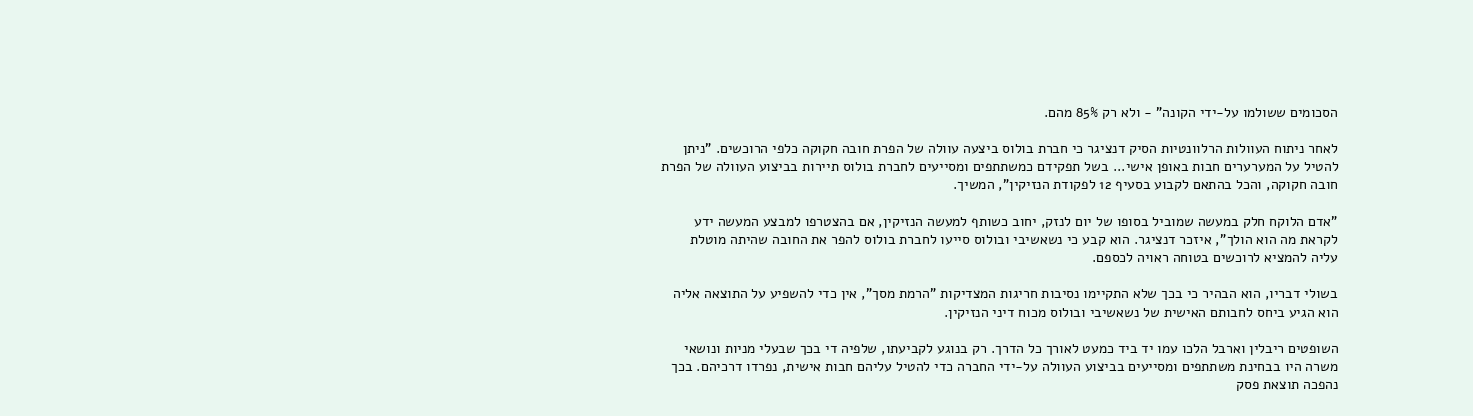הסכומים ששולמו על-ידי הקונה" - ולא רק 85% מהם.

לאחר ניתוח העוולות הרלוונטיות הסיק דנציגר כי חברת בולוס ביצעה עוולה של הפרת חובה חקוקה כלפי הרוכשים. "ניתן להטיל על המערערים חבות באופן אישי... בשל תפקידם כמשתתפים ומסייעים לחברת בולוס תיירות בביצוע העוולה של הפרת חובה חקוקה, והכל בהתאם לקבוע בסעיף 12 לפקודת הנזיקין", המשיך.

"אדם הלוקח חלק במעשה שמוביל בסופו של יום לנזק, יחוב כשותף למעשה הנזיקין, אם בהצטרפו למבצע המעשה ידע לקראת מה הוא הולך", איזכר דנציגר. הוא קבע כי נשאשיבי ובולוס סייעו לחברת בולוס להפר את החובה שהיתה מוטלת עליה להמציא לרוכשים בטוחה ראויה לכספם.

בשולי דבריו, הוא הבהיר כי בכך שלא התקיימו נסיבות חריגות המצדיקות "הרמת מסך", אין כדי להשפיע על התוצאה אליה הוא הגיע ביחס לחבותם האישית של נשאשיבי ובולוס מכוח דיני הנזיקין.

השופטים ריבלין וארבל הלכו עמו יד ביד כמעט לאורך כל הדרך. רק בנוגע לקביעתו, שלפיה די בכך שבעלי מניות ונושאי משרה היו בבחינת משתתפים ומסייעים בביצוע העוולה על-ידי החברה כדי להטיל עליהם חבות אישית, נפרדו דרכיהם. בכך נהפכה תוצאת פסק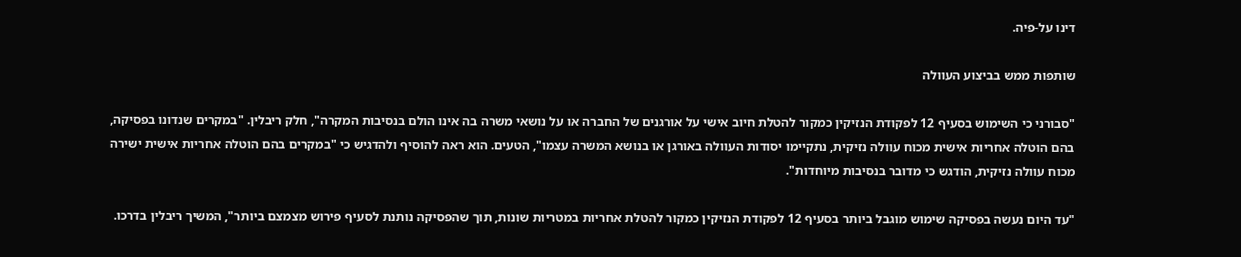דינו על-פיה.

שותפות ממש בביצוע העוולה

"סבורני כי השימוש בסעיף 12 לפקודת הנזיקין כמקור להטלת חיוב אישי על אורגנים של החברה או על נושאי משרה בה אינו הולם בנסיבות המקרה", חלק ריבלין. "במקרים שנדונו בפסיקה, בהם הוטלה אחריות אישית מכוח עוולה נזיקית, נתקיימו יסודות העוולה באורגן או בנושא המשרה עצמו", הטעים. הוא ראה להוסיף ולהדגיש כי "במקרים בהם הוטלה אחריות אישית ישירה מכוח עוולה נזיקית, הודגש כי מדובר בנסיבות מיוחדות".

"עד היום נעשה בפסיקה שימוש מוגבל ביותר בסעיף 12 לפקודת הנזיקין כמקור להטלת אחריות במטריות שונות, תוך שהפסיקה נותנת לסעיף פירוש מצמצם ביותר", המשיך ריבלין בדרכו.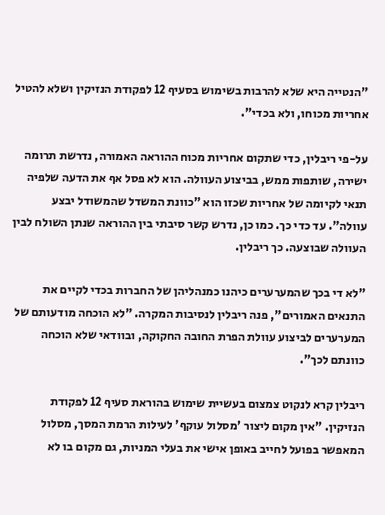"הנטייה היא שלא להרבות בשימוש בסעיף 12 לפקודת הנזיקין ושלא להטיל אחריות מכוחו, ולא בכדי".

על-פי ריבלין, כדי שתקום אחריות מכוח ההוראה האמורה, נדרשת תרומה ישירה, שותפות ממש, בביצוע העוולה. הוא לא פסל אף את הדעה שלפיה תנאי לקיומה של אחריות שכזו הוא "כוונת המשדל שהמשודל יבצע עוולה". עד כדי כך. כמו כן, נדרש קשר סיבתי בין ההוראה שנתן השולח לבין העוולה שבוצעה. כך ריבלין.

"לא די בכך שהמערערים כיהנו כמנהליהן של החברות בכדי לקיים את התנאים האמורים", פנה ריבלין לנסיבות המקרה. "לא הוכחה מודעותם של המערערים לביצוע עוולת הפרת החובה החקוקה, ובוודאי שלא הוכחה כוונתם לכך".

ריבלין קרא לנקוט צמצום בעשיית שימוש בהוראת סעיף 12 לפקודת הנזיקין. "אין מקום ליצור 'מסלול עוקף' לעילות הרמת המסך, מסלול המאפשר בפועל לחייב באופן אישי את בעלי המניות, גם מקום בו לא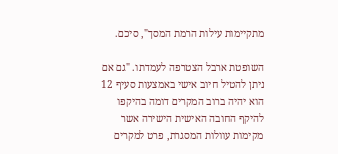מתקיימות עילות הרמת המסך", סיכם.

השופטת ארבל הצטרפה לעמדתו. "גם אם ניתן להטיל חיוב אישי באמצעות סעיף 12 הוא יהיה ברוב המקרים דומה בהיקפו להיקף החובה האישית הישירה אשר מקימות עוולות המסגרת, פרט למקרים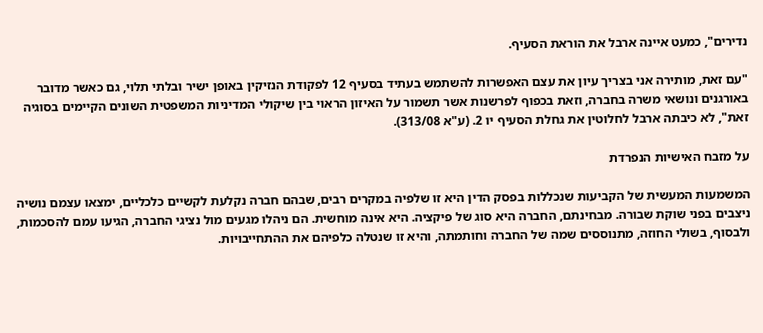נדירים", כמעט איינה ארבל את הוראת הסעיף.

"עם זאת, מותירה אני בצריך עיון את עצם האפשרות להשתמש בעתיד בסעיף 12 לפקודת הנזיקין באופן ישיר ובלתי תלוי, גם כאשר מדובר באורגנים ונושאי משרה בחברה, וזאת בכפוף לפרשנות אשר תשמור על האיזון הראוי בין שיקולי המדיניות המשפטית השונים הקיימים בסוגיה זאת", לא כיבתה ארבל לחלוטין את גחלת הסעיף יו 2. (ע"א 313/08).

על מזבח האישיות הנפרדת

המשמעות המעשית של הקביעות שנכללות בפסק הדין היא זו שלפיה במקרים רבים, שבהם חברה נקלעת לקשיים כלכליים, ימצאו עצמם נושיה ניצבים בפני שוקת שבורה. מבחינתם, החברה היא סוג של פיקציה. היא אינה מוחשית. הם ניהלו מגעים מול נציגי החברה, הגיעו עמם להסכמות, ולבסוף, בשולי החוזה, מתנוססים שמה של החברה וחותמתה, והיא זו שנטלה כלפיהם את ההתחייבויות.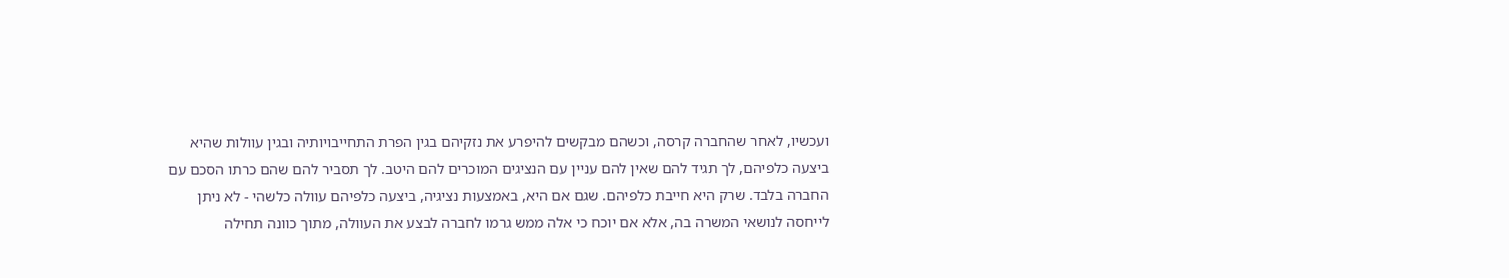ועכשיו, לאחר שהחברה קרסה, וכשהם מבקשים להיפרע את נזקיהם בגין הפרת התחייבויותיה ובגין עוולות שהיא ביצעה כלפיהם, לך תגיד להם שאין להם עניין עם הנציגים המוכרים להם היטב. לך תסביר להם שהם כרתו הסכם עם החברה בלבד. שרק היא חייבת כלפיהם. שגם אם היא, באמצעות נציגיה, ביצעה כלפיהם עוולה כלשהי - לא ניתן לייחסה לנושאי המשרה בה, אלא אם יוכח כי אלה ממש גרמו לחברה לבצע את העוולה, מתוך כוונה תחילה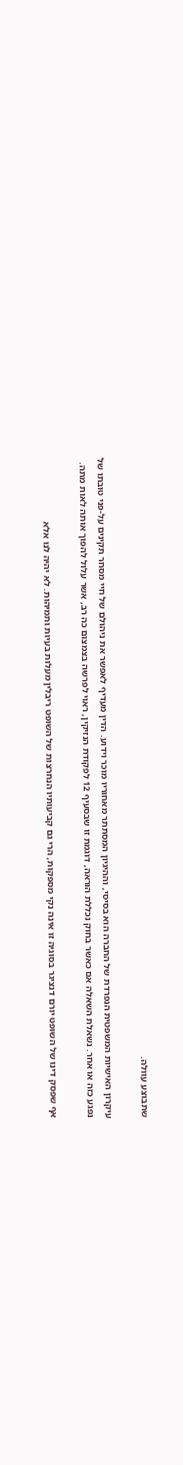שתבוצע עוולה.

עיקרון האישיות המשפטית הנפרדת של החברה הוא בסיסי, וההיגיון המסתתר מאחוריו מוכר וידוע. הדין מעדיף לאפשר את ניהולם של חיי מסחר תקינים על-פני טובתו של נפגע כזה או אחר. נשאלת השאלה אם כאשר בחוק נכללת הוראה, דוגמת זו שבסעיף 12 לפקודת הנזיקין, ראוי לפרשה בצמצום כה רב, אשר עלול להפוך אותה לאות מתה.

אף שפסק דינו של השופט יורם דנציגר בסוגיה זו אינה נקי מספקות, הרי גם קביעותיו הנחרצות של השופט ריבלין מעלות בעיות ותמיהות. לא יהיה לנו אלא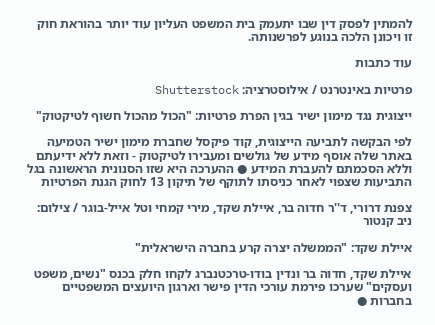להמתין לפסק דין שבו יתעמק בית המשפט העליון עוד יותר בהוראת חוק זו ויכונן הלכה בנוגע לפרשנותה.

עוד כתבות

פרטיות באינטרנט / אילוסטרציה: Shutterstock

ייצוגית נגד מימון ישיר בגין הפרת פרטיות: "הכול מהכול חשוף לטיקטוק"

לפי הבקשה לתביעה הייצוגית, קוד פיקסל שחברת מימון ישיר הטמיעה באתר שלה אוסף מידע של גולשים ומעבירו לטיקטוק - וזאת ללא ידיעתם וללא הסכמתם להעברת המידע ● ההערכה היא שזו הסנונית הראשונה בגל התביעות שצפוי לאחר כניסתו לתוקף של תיקון 13 לחוק הגנת הפרטיות

צפנת דרורי, ד''ר חדוה בר, איילת שקד, מירי קמחי וטל אייל-בוגר / צילום: ניב קנטור

איילת שקד: "הממשלה יצרה קרע בחברה הישראלית"

איילת שקד, חדוה בר ונדין בודו-טרכטנברג לקחו חלק בכנס "נשים, משפט ועסקים" שערכו פירמת עורכי הדין פישר וארגון היועצים המשפטיים בחברות ●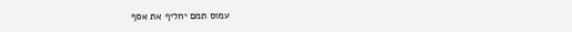עמוס תמם יחליף את אסף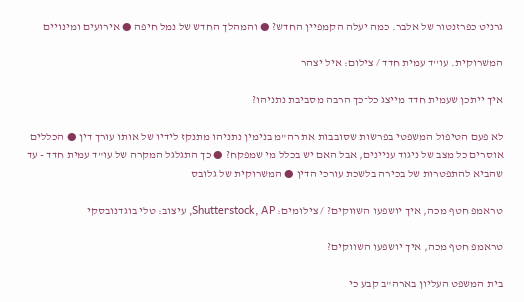גרניט כפרזנטור של אלבר. כמה יעלה הקמפיין החדש? ● והמהלך החדש של נמל חיפה ● אירועים ומינויים

המשרוקית. עו''ד עמית חדד / צילום: איל יצהר

איך ייתכן שעמית חדד מייצג כל־כך הרבה מסביבת נתניהו?

לא פעם הטיפול המשפטי בפרשות שסובבות את רה"מ בנימין נתניהו מתנקז לידיו של אותו עורך דין ● הכללים אוסרים כל מצב של ניגוד עניינים, אבל האם יש בכלל מי שמפקח? ● כך התגלגל המקרה של עו"ד עמית חדד - עד שהביא להתפטרות של בכירה בלשכת עורכי הדין ● המשרוקית של גלובס

טראמפ חטף מכה, איך יושפעו השווקים? / צילומים: Shutterstock, AP, עיצוב: טלי בוגדנובסקי

טראמפ חטף מכה, איך יושפעו השווקים?

בית המשפט העליון בארה"ב קבע כי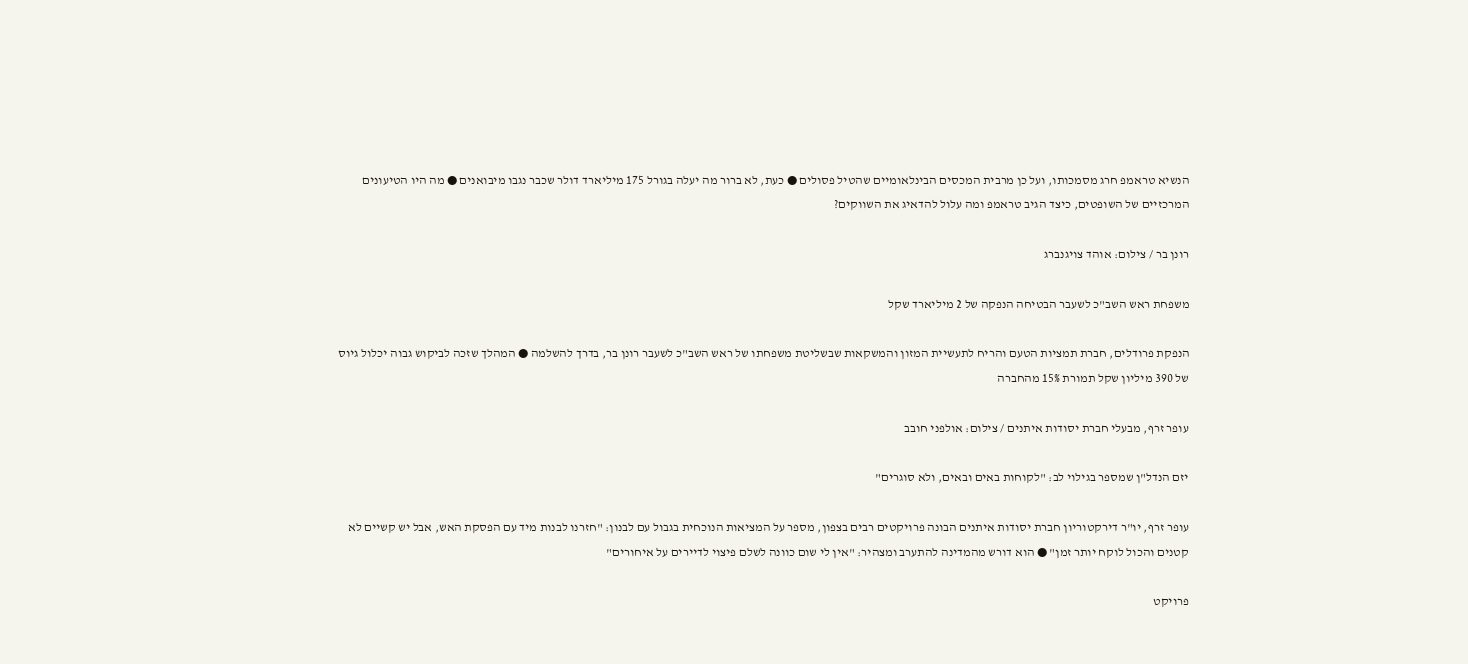הנשיא טראמפ חרג מסמכותו, ועל כן מרבית המכסים הבינלאומיים שהטיל פסולים ● כעת, לא ברור מה יעלה בגורל 175 מיליארד דולר שכבר נגבו מיבואנים ● מה היו הטיעונים המרכזיים של השופטים, כיצד הגיב טראמפ ומה עלול להדאיג את השווקים?

רונן בר / צילום: אוהד צויגנברג

משפחת ראש השב"כ לשעבר הבטיחה הנפקה של 2 מיליארד שקל

הנפקת פרודלים, חברת תמציות הטעם והריח לתעשיית המזון והמשקאות שבשליטת משפחתו של ראש השב"כ לשעבר רונן בר, בדרך להשלמה ● המהלך שזכה לביקוש גבוה יכלול גיוס של 390 מיליון שקל תמורת 15% מהחברה

עופר זרף, מבעלי חברת יסודות איתנים / צילום: אולפני חובב

יזם הנדל"ן שמספר בגילוי לב: "לקוחות באים ובאים, ולא סוגרים"

עופר זרף, יו"ר דירקטוריון חברת יסודות איתנים הבונה פרויקטים רבים בצפון, מספר על המציאות הנוכחית בגבול עם לבנון: "חזרנו לבנות מיד עם הפסקת האש, אבל יש קשיים לא קטנים והכול לוקח יותר זמן" ● הוא דורש מהמדינה להתערב ומצהיר: "אין לי שום כוונה לשלם פיצוי לדיירים על איחורים"

פרויקט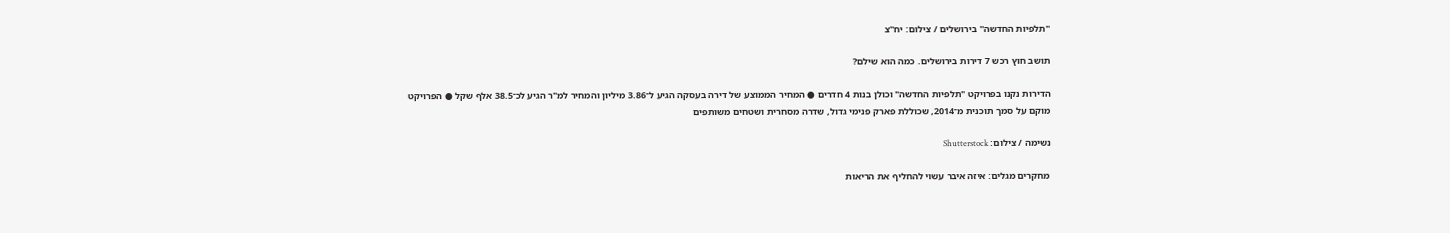''תלפיות החדשה'' בירושלים / צילום: יח''צ

תושב חוץ רכש 7 דירות בירושלים. כמה הוא שילם?

הדירות נקנו בפרויקט "תלפיות החדשה" וכולן בנות 4 חדרים ● המחיר הממוצע של דירה בעסקה הגיע ל־3.86 מיליון והמחיר למ"ר הגיע לכ־38.5 אלף שקל ● הפרויקט מוקם על סמך תוכנית מ־2014, שכוללת פארק פנימי גדול, שדרה מסחרית ושטחים משותפים

נשימה / צילום: Shutterstock

מחקרים מגלים: איזה איבר עשוי להחליף את הריאות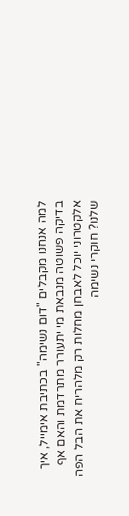למה אנחנו מקבלים "דום נשימה" בכתיבת אימייל, איך בדיקה פשוטה מנבאת מי יתעורר מתרדמת והאם אף אלקטרוני יוכל לאבחן מחלות רק מלהריח את הבל הפה שלנו? חוקרי נשימה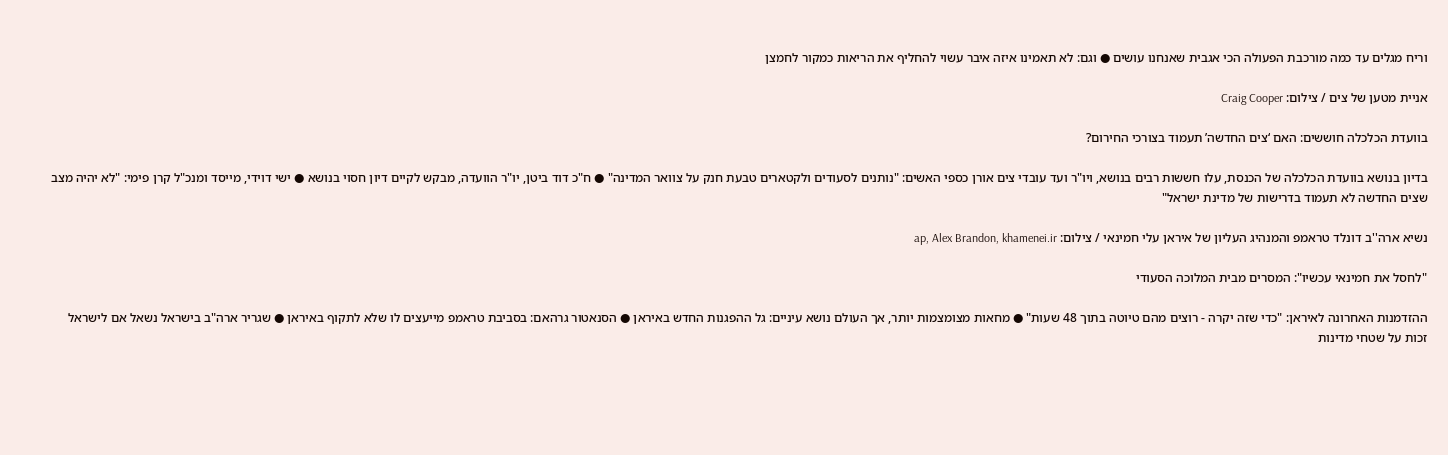וריח מגלים עד כמה מורכבת הפעולה הכי אגבית שאנחנו עושים ● וגם: לא תאמינו איזה איבר עשוי להחליף את הריאות כמקור לחמצן

אניית מטען של צים / צילום: Craig Cooper

בוועדת הכלכלה חוששים: האם ‘צים החדשה’ תעמוד בצורכי החירום?

בדיון בנושא בוועדת הכלכלה של הכנסת, עלו חששות רבים בנושא, ויו"ר ועד עובדי צים אורן כספי האשים: "נותנים לסעודים ולקטארים טבעת חנק על צוואר המדינה" ● ח"כ דוד ביטן, יו"ר הוועדה, מבקש לקיים דיון חסוי בנושא ● ישי דוידי, מייסד ומנכ"ל קרן פימי: "לא יהיה מצב שצים החדשה לא תעמוד בדרישות של מדינת ישראל"

נשיא ארה''ב דונלד טראמפ והמנהיג העליון של איראן עלי חמינאי / צילום: ap, Alex Brandon, khamenei.ir

"לחסל את חמינאי עכשיו": המסרים מבית המלוכה הסעודי

ההזדמנות האחרונה לאיראן: "כדי שזה יקרה - רוצים מהם טיוטה בתוך 48 שעות" ● מחאות מצומצמות יותר, אך העולם נושא עיניים: גל ההפגנות החדש באיראן ● הסנאטור גרהאם: בסביבת טראמפ מייעצים לו שלא לתקוף באיראן ● שגריר ארה"ב בישראל נשאל אם לישראל זכות על שטחי מדינות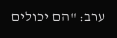ערב: "הם יכולים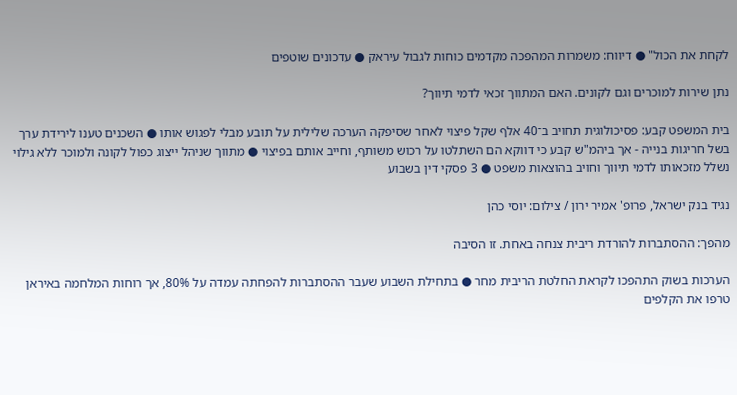לקחת את הכול" ● דיווח: משמרות המהפכה מקדמים כוחות לגבול עיראק ● עדכונים שוטפים

נתן שירות למוכרים וגם לקונים. האם המתווך זכאי לדמי תיווך?

בית המשפט קבע: פסיכולוגית תחויב ב־40 אלף שקל פיצוי לאחר שסיפקה הערכה שלילית על תובע מבלי לפגוש אותו ● השכנים טענו לירידת ערך בשל חריגות בנייה - אך ביהמ"ש קבע כי דווקא הם השתלטו על רכוש משותף, וחייב אותם בפיצוי ● מתווך שניהל ייצוג כפול לקונה ולמוכר ללא גילוי נשלל מזכאותו לדמי תיווך וחויב בהוצאות משפט ● 3 פסקי דין בשבוע

נגיד בנק ישראל, פרופ' אמיר ירון / צילום: יוסי כהן

מהפך: ההסתברות להורדת ריבית צנחה באחת. זו הסיבה

הערכות בשוק התהפכו לקראת החלטת הריבית מחר ● בתחילת השבוע שעבר ההסתברות להפחתה עמדה על 80%, אך רוחות המלחמה באיראן טרפו את הקלפים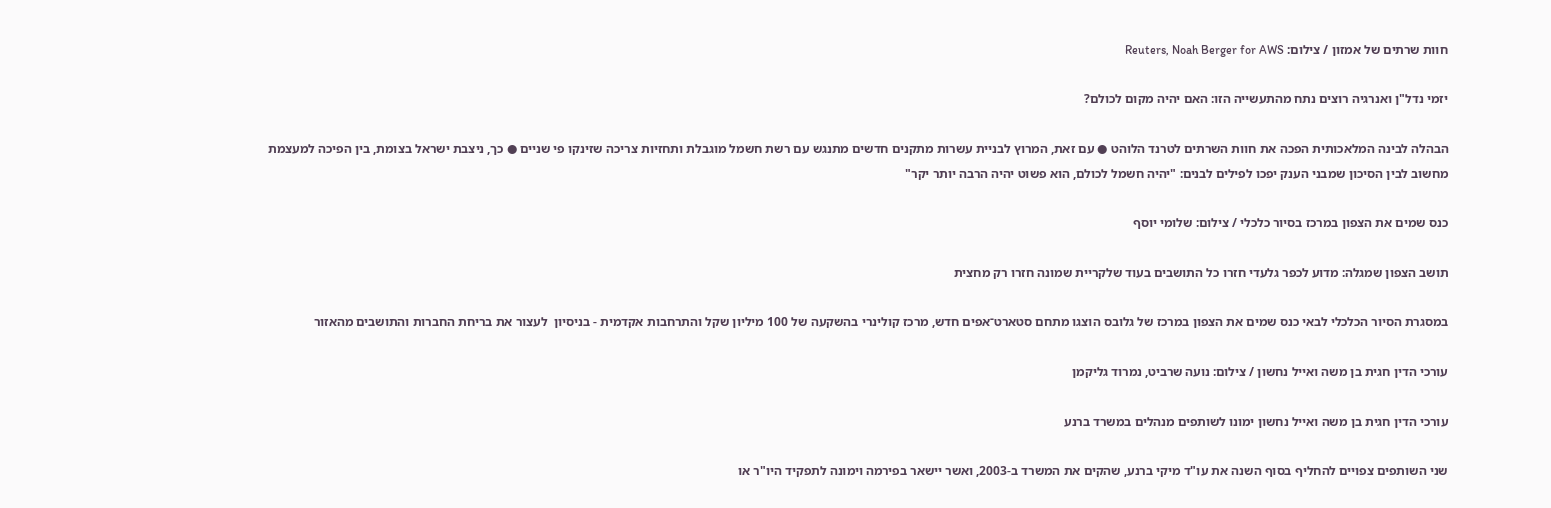חוות שרתים של אמזון / צילום: Reuters, Noah Berger for AWS

יזמי נדל"ן ואנרגיה רוצים נתח מהתעשייה הזו: האם יהיה מקום לכולם?

הבהלה לבינה המלאכותית הפכה את חוות השרתים לטרנד הלוהט ● עם זאת, המרוץ לבניית עשרות מתקנים חדשים מתנגש עם רשת חשמל מוגבלת ותחזיות צריכה שזינקו פי שניים ● כך, ניצבת ישראל בצומת, בין הפיכה למעצמת מחשוב לבין הסיכון שמבני הענק יפכו לפילים לבנים: "יהיה חשמל לכולם, הוא פשוט יהיה הרבה יותר יקר"

כנס שמים את הצפון במרכז בסיור כלכלי / צילום: שלומי יוסף

תושב הצפון שמגלה: מדוע לכפר גלעדי חזרו כל התושבים בעוד שלקריית שמונה חזרו רק מחצית

במסגרת הסיור הכלכלי לבאי כנס שמים את הצפון במרכז של גלובס הוצגו מתחם סטארט־אפים חדש, מרכז קולינרי בהשקעה של 100 מיליון שקל והתרחבות אקדמית - בניסיון  לעצור את בריחת החברות והתושבים מהאזור

עורכי הדין חגית בן משה ואייל נחשון / צילום: נועה שרביט, נמרוד גליקמן

עורכי הדין חגית בן משה ואייל נחשון ימונו לשותפים מנהלים במשרד ברנע

שני השותפים צפויים להחליף בסוף השנה את עו"ד מיקי ברנע, שהקים את המשרד ב-2003, ואשר יישאר בפירמה וימונה לתפקיד היו"ר או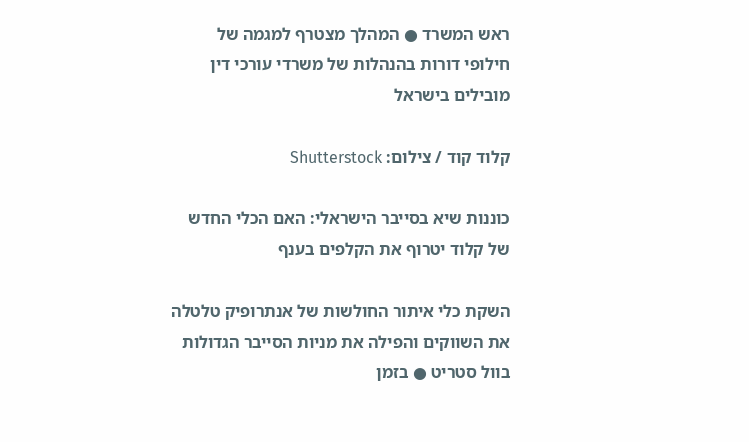ראש המשרד ● המהלך מצטרף למגמה של חילופי דורות בהנהלות של משרדי עורכי דין מובילים בישראל

קלוד קוד / צילום: Shutterstock

כוננות שיא בסייבר הישראלי: האם הכלי החדש של קלוד יטרוף את הקלפים בענף

השקת כלי איתור החולשות של אנתרופיק טלטלה את השווקים והפילה את מניות הסייבר הגדולות בוול סטריט ● בזמן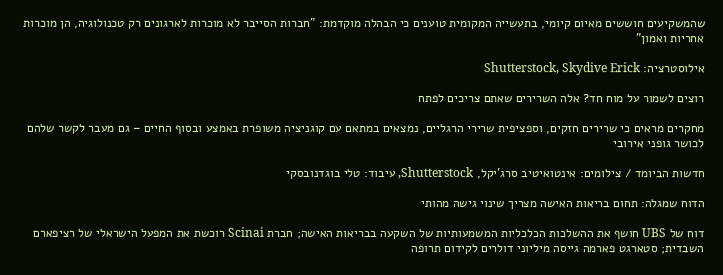שהמשקיעים חוששים מאיום קיומי, בתעשייה המקומית טוענים כי הבהלה מוקדמת: "חברות הסייבר לא מוכרות לארגונים רק טכנולוגיה, הן מוכרות אחריות ואמון"

אילוסטרציה: Shutterstock, Skydive Erick

רוצים לשמור על מוח חד? אלה השרירים שאתם צריכים לפתח

מחקרים מראים כי שרירים חזקים, וספציפית שרירי הרגליים, נמצאים במתאם עם קוגניציה משופרת באמצע ובסוף החיים – גם מעבר לקשר שלהם לכושר גופני אירובי

חדשות הביומד / צילומים: אינטואיטיב סרג'יקל, Shutterstock, עיבוד: טלי בוגדנובסקי

הדוח שמגלה: תחום בריאות האישה מצריך שינוי גישה מהותי

דוח של UBS חושף את ההשלכות הכלכליות המשמעותיות של השקעה בבריאות האישה; חברת Scinai רוכשת את המפעל הישראלי של רציפארם השבדית; סטארגט פארמה גייסה מיליוני דולרים לקידום תרופה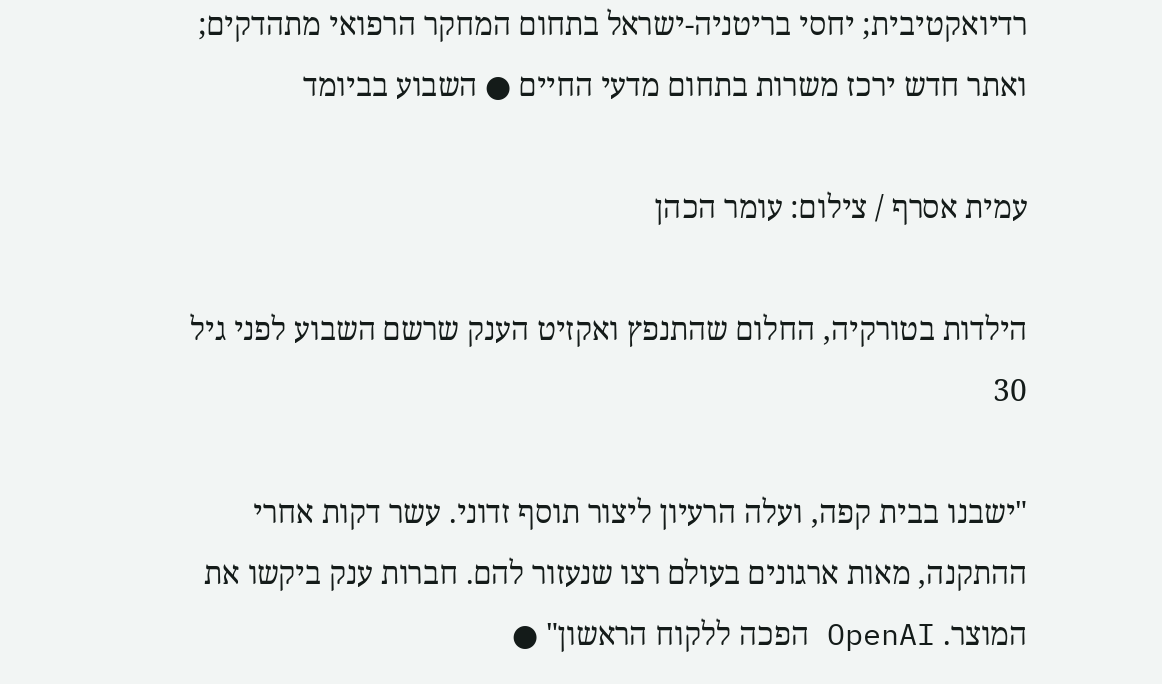רדיואקטיבית; יחסי בריטניה-ישראל בתחום המחקר הרפואי מתהדקים; ואתר חדש ירכז משרות בתחום מדעי החיים ● השבוע בביומד

עמית אסרף / צילום: עומר הכהן

הילדות בטורקיה, החלום שהתנפץ ואקזיט הענק שרשם השבוע לפני גיל 30

"ישבנו בבית קפה, ועלה הרעיון ליצור תוסף זדוני. עשר דקות אחרי ההתקנה, מאות ארגונים בעולם רצו שנעזור להם. חברות ענק ביקשו את המוצר. OpenAI הפכה ללקוח הראשון" ●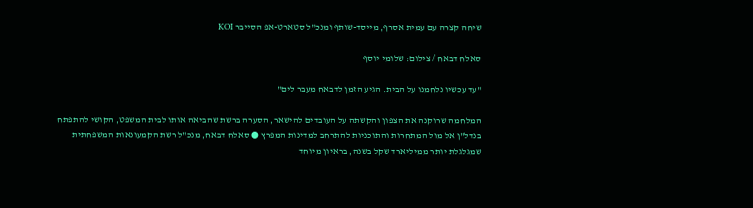שיחה קצרה עם עמית אסרף, מייסד-שותף ומנכ"ל סטארט-אפ הסייבר KOI

סאלח דבאח / צילום: שלומי יוסף

"עד עכשיו נלחמנו על הבית. הגיע הזמן לדבאח מעבר לים"

המלחמה שרוקנה את הצפון והקשתה על העובדים להישאר, הסערה ברשת שהביאה אותו לבית המשפט, הקושי להתפתח בנדל"ן אל מול המתחרות והתוכניות להתרחב למדינות המפרץ ● סאלח דבאח, מנכ"ל רשת הקמעונאות המשפחתית שמגלגלת יותר ממיליארד שקל בשנה, בראיון מיוחד